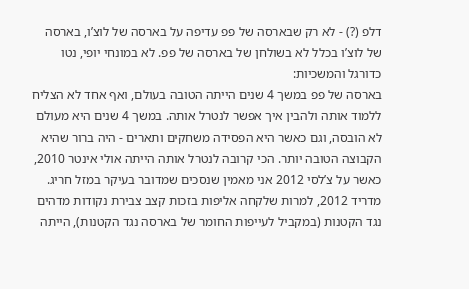דלפ (?) - לא רק שבארסה של פפ עדיפה על בארסה של לוצ’ו, בארסה של לוצ’ו בכלל לא בשולחן של בארסה של פפ. לא במונחי יופי, נטו כדורגל והמשכיות:
בארסה של פפ במשך 4 שנים הייתה הטובה בעולם, ואף אחד לא הצליח ללמוד אותה ולהבין איך אפשר לנטרל אותה. במשך 4 שנים היא מעולם לא הובסה, וגם כאשר היא הפסידה משחקים ותארים - היה ברור שהיא הקבוצה הטובה יותר. הכי קרובה לנטרל אותה הייתה אולי אינטר 2010, כאשר על צ’לסי 2012 אני מאמין שנסכים שמדובר בעיקר במזל חריג. מדריד 2012, למרות שלקחה אליפות בזכות קצב צבירת נקודות מדהים נגד הקטנות (במקביל לעייפות החומר של בארסה נגד הקטנות), הייתה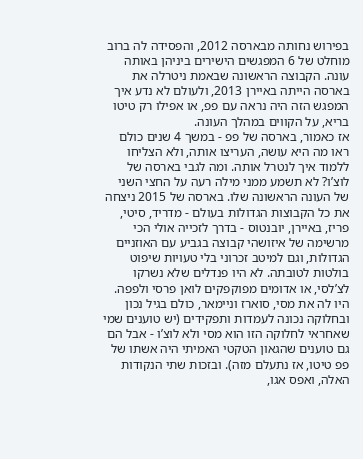בפירוש נחותה מבארסה 2012, והפסידה לה ברוב מוחלט של 6 המפגשים הישירים ביניהן באותה עונה. הקבוצה הראשונה שבאמת ניטרלה את בארסה הייתה באיירן 2013, ולעולם לא נדע איך המפגש הזה היה נראה עם פפ, או אפילו רק טיטו בריא, על הקווים במהלך העונה.
אז כאמור, בארסה של פפ - במשך 4 שנים כולם ראו מה היא עושה, העריצו אותה, ולא הצליחו ללמוד איך לנטרל אותה. ומה לגבי בארסה של לוצ’ו? לא תשמע ממני מילה רעה על החצי השני של העונה הראשונה שלו. בארסה של 2015 ניצחה את כל הקבוצות הגדולות בעולם - מדריד, סיטי, פריז, באיירן, יובנטוס - בדרך לזכייה אולי הכי מרשימה של איזושהי קבוצה בגביע עם האוזניים הגדולות, וגם למיטב זכרוני בלי טעויות שיפוט בולטות לטובתה. לא היו פנדלים שלא נשרקו לצ’לסי, או אדומים מפוקפקים לואן פרסי ולפפה.
היו לה את מסי, סוארז וניימאר, כולם בגיל נכון ובחלוקה נכונה לעמדות ותפקידים (יש טוענים שמי שאחראי לחלוקה הזו הוא מסי ולא לוצ’ו - אבל הם גם טוענים שהגאון הטקטי האמיתי היה אשתו של פפ טיטו, אז נתעלם מזה). ובזכות שתי הנקודות האלה, ואפס אגו,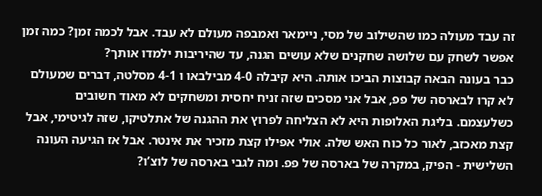זה עבד מעולה כמו שהשילוב של מסי, ניימאר ואמבפה מעולם לא עבד. אבל לכמה זמן? כמה זמן אפשר לשחק עם שלושה שחקנים שלא עושים הגנה, עד שהיריבות ילמדו אותך?
כבר בעונה הבאה קבוצות הביכו אותה. היא קיבלה 4-0 מבילבאו ו 4-1 מסלטה, דברים שמעולם לא קרו לבארסה של פפ, אבל אני מסכים שזה זניח יחסית ומשחקים לא מאוד חשובים כשלעצמם. בליגת האלופות היא לא הצליחה לפרוץ את ההגנה של אתלטיקו, שזה לגיטימי, אבל קצת מאכזב, לאור כל כוח האש שלה. אולי אפילו קצת מזכיר את אינטר. אבל אז הגיעה העונה השלישית - הפיק, במקרה של בארסה של פפ. ומה לגבי בארסה של לוצ’ו?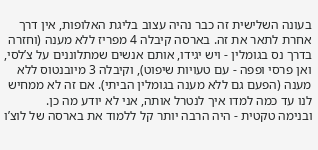בעונה השלישית זה כבר נהיה עצוב בליגת האלופות, אין דרך אחרת לתאר את זה. בארסה קיבלה 4 מפריז ללא מענה (וחזרה בדרך נס בגומלין - ויש יגידו, אותם אנשים שמתלוננים על צ’לסי, ואן פרסי ופפה - עם טעויות שיפוט), וקיבלה 3 מיובנטוס ללא מענה (הפעם גם ללא מענה בגומלין הביתי). אם זה לא ממחיש לנו עד כמה למדו איך לנטרל אותה, אני לא יודע מה כן.
ובנימה טקטית - היה הרבה יותר קל ללמוד את בארסה של לוצ’ו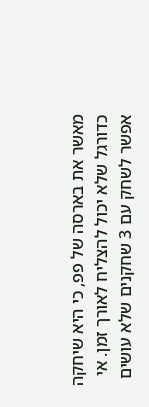מאשר את בארסה של פפ, כי היא שיחקה כדורגל שלא יכול להצליח לאורך זמן. אי אפשר לשחק עם 3 שחקנים שלא עושים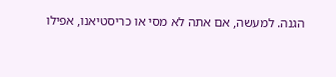הגנה. למעשה, אם אתה לא מסי או כריסטיאנו, אפילו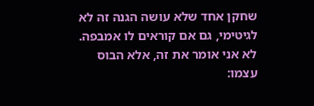שחקן אחד שלא עושה הגנה זה לא לגיטימי, גם אם קוראים לו אמבפה. לא אני אומר את זה, אלא הבוס עצמו: